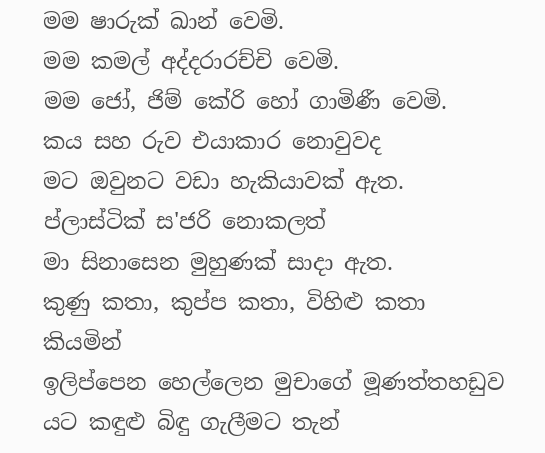මම ෂාරුක් ඛාන් වෙමි.
මම කමල් අද්දරාරච්චි වෙමි.
මම ජෝ, ජිම් කේරි හෝ ගාමිණී වෙමි.
කය සහ රුව එයාකාර නොවුවද
මට ඔවුනට වඩා හැකියාවක් ඇත.
ප්ලාස්ටික් ස'ජරි නොකලත්
මා සිනාසෙන මුහුණක් සාදා ඇත.
කුණු කතා, කුප්ප කතා, විහිළු කතා කියමින්
ඉලිප්පෙන හෙල්ලෙන මුචාගේ මූණත්තහඩුව
යට කඳුළු බිඳු ගැලීමට තැන්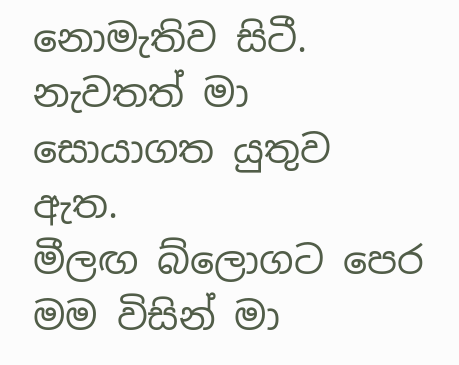නොමැතිව සිටී.
නැවතත් මා සොයාගත යුතුව ඇත.
මීලඟ බ්ලොගට පෙර මම විසින් මා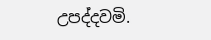උපද්දවමි.